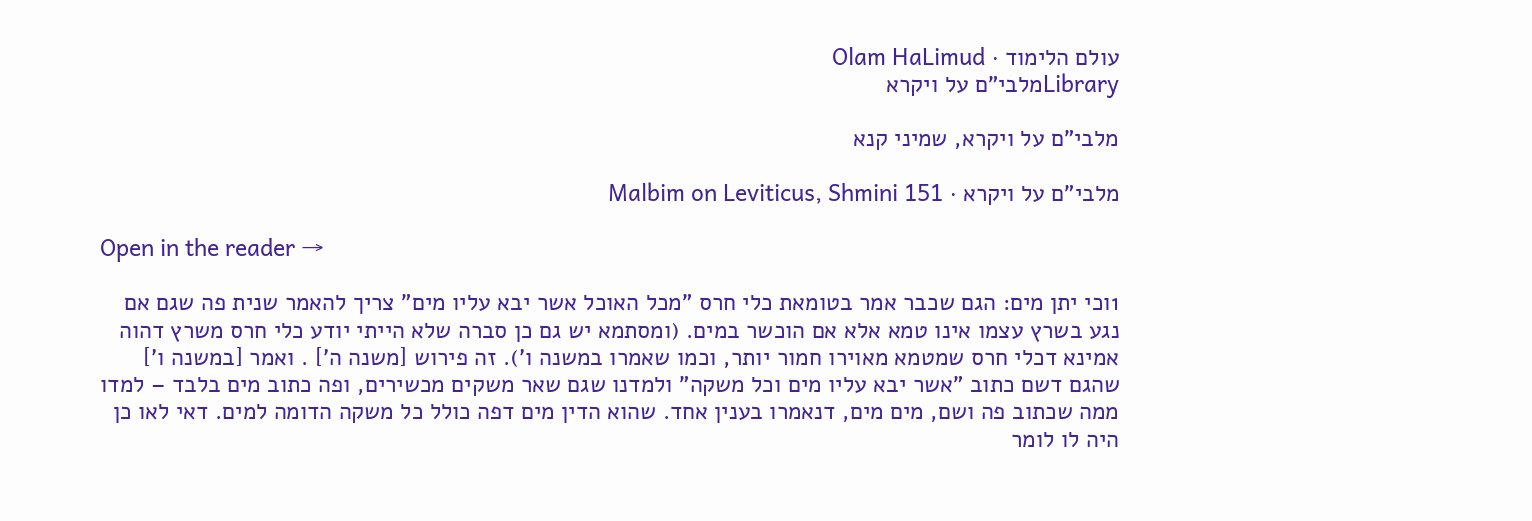עולם הלימוד · Olam HaLimud
Libraryמלבי"ם על ויקרא

מלבי"ם על ויקרא, שמיני קנא

מלבי"ם על ויקרא · Malbim on Leviticus, Shmini 151

Open in the reader →

1וכי יתן מים: הגם שכבר אמר בטומאת כלי חרס "מכל האוכל אשר יבא עליו מים" צריך להאמר שנית פה שגם אם נגע בשרץ עצמו אינו טמא אלא אם הוכשר במים. (ומסתמא יש גם כן סברה שלא הייתי יודע כלי חרס משרץ דהוה אמינא דכלי חרס שמטמא מאוירו חמור יותר, וכמו שאמרו במשנה ו'). זה פירוש [משנה ה'] . ואמר [במשנה ו'] שהגם דשם כתוב "אשר יבא עליו מים וכל משקה" ולמדנו שגם שאר משקים מכשירים, ופה כתוב מים בלבד – למדו ממה שכתוב פה ושם, מים מים, דנאמרו בענין אחד. שהוא הדין מים דפה כולל כל משקה הדומה למים. דאי לאו כן היה לו לומר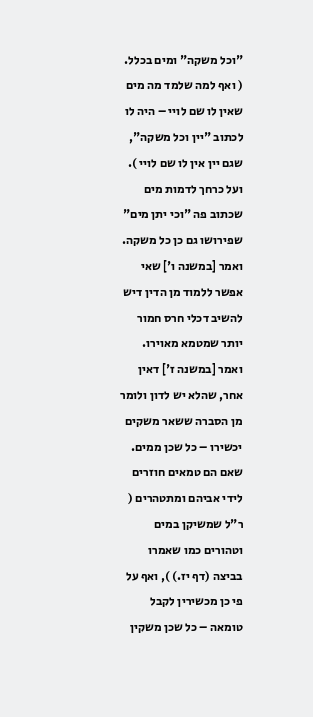"וכל משקה" ומים בכלל. ( ואף למה שלמד מה מים שאין לו שם לויי – היה לו לכתוב "יין וכל משקה", שגם יין אין לו שם לויי ). ועל כרחך לדמות מים שכתוב פה "וכי יתן מים" שפירושו גם כן כל משקה. ואמר [במשנה ו'] שאי אפשר ללמוד מן הדין דיש להשיב דכלי חרס חמור יותר שמטמא מאוירו. ואמר [במשנה ז'] דאין אחר, שהלא יש לדון ולומר מן הסברה ששאר משקים יכשירו – כל שכן ממים. שאם הם טמאים חוזרים לידי אביהם ומתטהרים ( ר"ל שמשיקן במים וטהורים כמו שאמרו בביצה (דף יז.) ), ואף על פי כן מכשירין לקבל טומאה – כל שכן משקין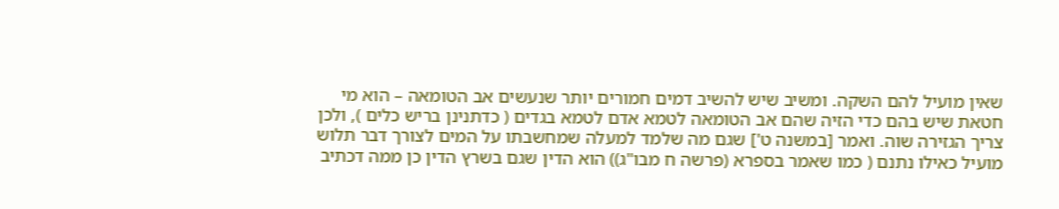שאין מועיל להם השקה. ומשיב שיש להשיב דמים חמורים יותר שנעשים אב הטומאה – הוא מי חטאת שיש בהם כדי הזיה שהם אב הטומאה לטמא אדם לטמא בגדים ( כדתנינן בריש כלים ), ולכן צריך הגזירה שוה. ואמר [במשנה ט'] שגם מה שלמד למעלה שמחשבתו על המים לצורך דבר תלוש מועיל כאילו נתנם ( כמו שאמר בספרא (פרשה ח מבו"ג)) הוא הדין שגם בשרץ הדין כן ממה דכתיב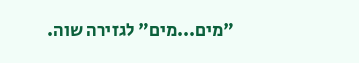"מים...מים" לגזירה שוה.